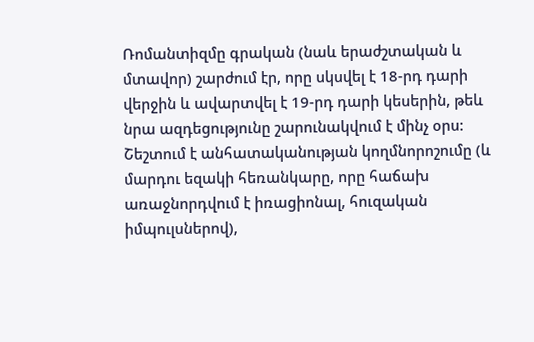Ռոմանտիզմը գրական (նաև երաժշտական և մտավոր) շարժում էր, որը սկսվել է 18-րդ դարի վերջին և ավարտվել է 19-րդ դարի կեսերին, թեև նրա ազդեցությունը շարունակվում է մինչ օրս: Շեշտում է անհատականության կողմնորոշումը (և մարդու եզակի հեռանկարը, որը հաճախ առաջնորդվում է իռացիոնալ, հուզական իմպուլսներով),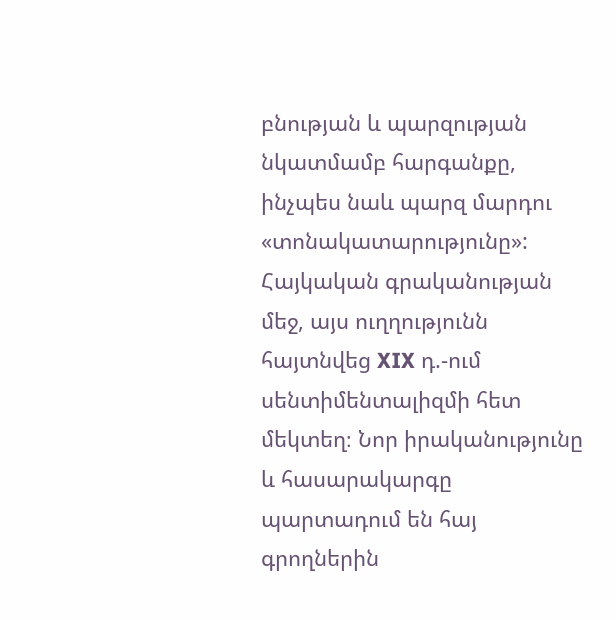բնության և պարզության նկատմամբ հարգանքը, ինչպես նաև պարզ մարդու «տոնակատարությունը»:
Հայկական գրականության մեջ, այս ուղղությունն հայտնվեց XIX դ.-ում սենտիմենտալիզմի հետ մեկտեղ։ Նոր իրականությունը և հասարակարգը պարտադում են հայ գրողներին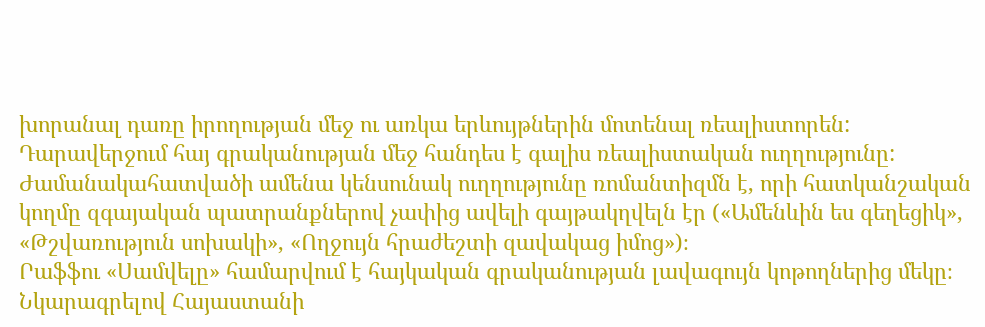խորանալ դառը իրողության մեջ ու առկա երևույթներին մոտենալ ռեալիստորեն: Դարավերջում հայ գրականության մեջ հանդես է գալիս ռեալիստական ուղղությունը: Ժամանակահատվածի ամենա կենսունակ ուղղությունը ռոմանտիզմն է, որի հատկանշական կողմը զգայական պատրանքներով չափից ավելի գայթակղվելն էր («Ամենևին ես գեղեցիկ», «Թշվառություն սոխակի», «Ողջույն հրաժեշտի զավակաց իմոց»)։
Րաֆֆու «Սամվելը» համարվում է հայկական գրականության լավագույն կոթողներից մեկը։ Նկարագրելով Հայաստանի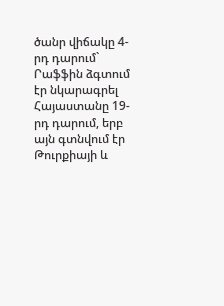ծանր վիճակը 4-րդ դարում` Րաֆֆին ձգտում էր նկարագրել Հայաստանը 19-րդ դարում, երբ այն գտնվում էր Թուրքիայի և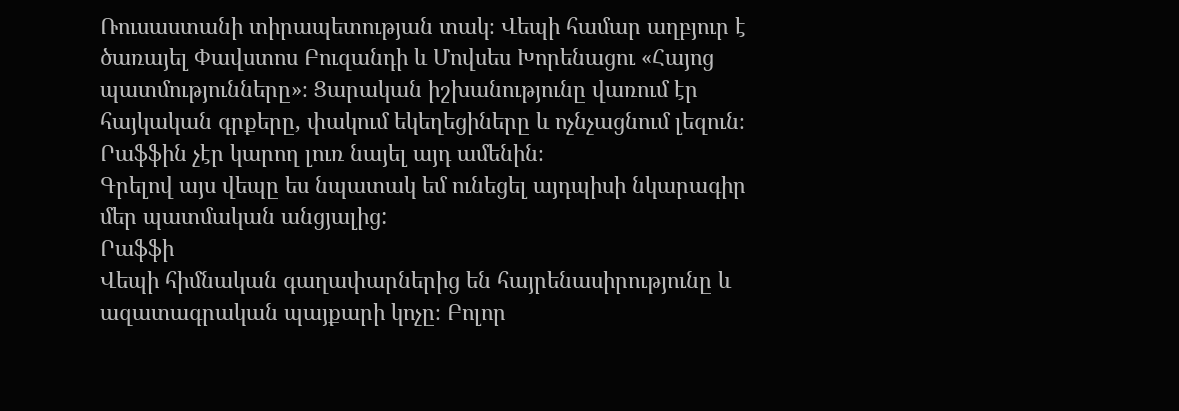Ռուսաստանի տիրապետության տակ։ Վեպի համար աղբյուր է ծառայել Փավստոս Բուզանդի և Մովսես Խորենացու «Հայոց պատմությունները»։ Ցարական իշխանությունը վառում էր հայկական գրքերը, փակում եկեղեցիները և ոչնչացնում լեզուն։ Րաֆֆին չէր կարող լուռ նայել այդ ամենին։
Գրելով այս վեպը ես նպատակ եմ ունեցել այդպիսի նկարագիր մեր պատմական անցյալից:
Րաֆֆի
Վեպի հիմնական գաղափարներից են հայրենասիրությունը և ազատագրական պայքարի կոչը։ Բոլոր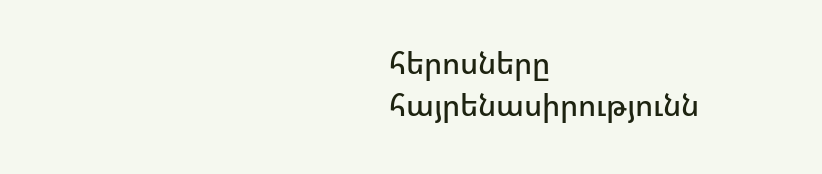հերոսները հայրենասիրությունն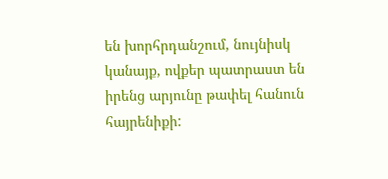են խորհրդանշում, նույնիսկ կանայք, ովքեր պատրաստ են իրենց արյունը թափել հանուն հայրենիքի: